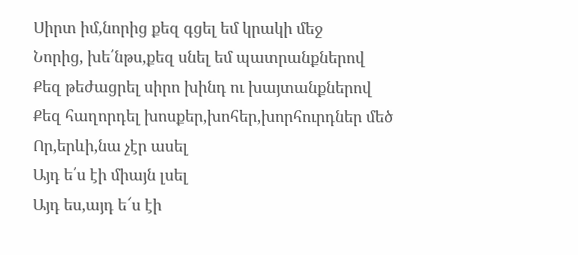Սիրտ իմ,նորից քեզ գցել եմ կրակի մեջ
Նորից, խե՛նթս,քեզ սնել եմ պատրանքներով
Քեզ թեժացրել սիրո խինդ ու խայտանքներով
Քեզ հաղորդել խոսքեր,խոհեր,խորհուրդներ մեծ
Որ,երևի,նա չէր ասել
Այդ ե՛ս էի միայն լսել
Այդ ես,այդ ե՜ս էի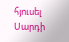հյուսել
Սարդի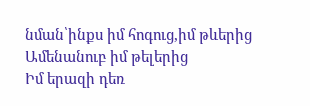նման՝ինքս իմ հոգուց,իմ թևերից
Ամենանուբ իմ թելերից
Իմ երազի դեռ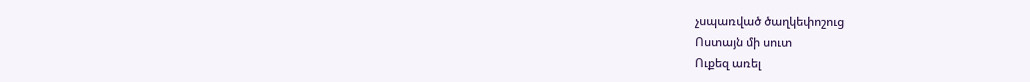չսպառված ծաղկեփոշուց
Ոստայն մի սուտ
Ուքեզ առել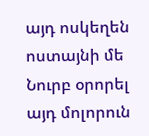այդ ոսկեղեն ոստայնի մե
Նուրբ օրորել այդ մոլորուն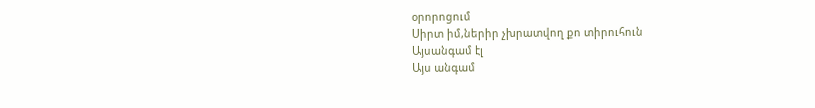օրորոցում
Սիրտ իմ,ներիր չխրատվող քո տիրուհուն
Այսանգամ էլ
Այս անգամ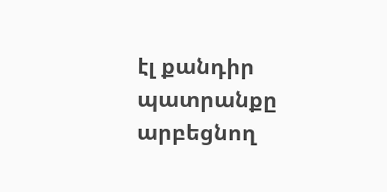էլ քանդիր պատրանքը արբեցնող